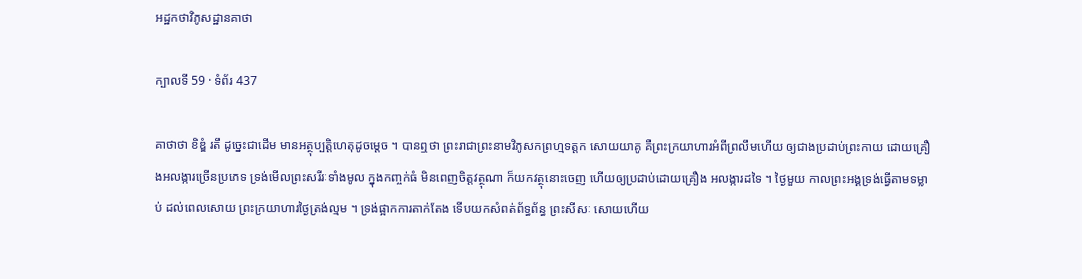អដ្ឋកថាវិភូសដ្ឋានគាថា

ក្បាលទី 59 · ទំព័រ 437

គាថាថា ខិឌ្ឌំ រតឹ ដូច្នេះជាដើម មានអត្ថុប្បត្តិហេតុដូចម្តេច ។ បានឮថា ព្រះរាជាព្រះនាមវិភូសកព្រហ្មទត្តក សោយយាគូ គឺព្រះក្រយាហារអំពីព្រលឹមហើយ ឲ្យជាងប្រដាប់ព្រះកាយ ដោយគ្រឿងអលង្ការច្រើនប្រភេទ ទ្រង់មើលព្រះសរីរៈទាំងមូល ក្នុងកញ្ចក់ធំ មិនពេញចិត្តវត្ថុណា ក៏យកវត្ថុនោះចេញ ហើយឲ្យប្រដាប់ដោយគ្រឿង អលង្ការដទៃ ។ ថ្ងៃមួយ កាលព្រះអង្គទ្រង់ធ្វើតាមទម្លាប់ ដល់ពេលសោយ ព្រះក្រយាហារថ្ងៃត្រង់ល្មម ។ ទ្រង់ផ្អាកការតាក់តែង ទើបយកសំពត់ព័ទ្ធព័ន្ធ ព្រះសីសៈ សោយហើយ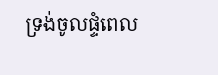ទ្រង់ចូលផ្ទំពេល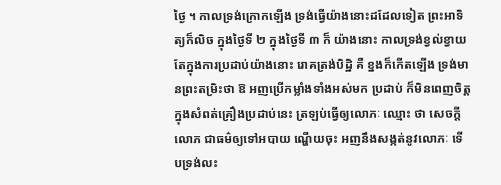ថ្ងៃ ។ កាលទ្រង់ក្រោកឡើង ទ្រង់ធ្វើយ៉ាងនោះដដែលទៀត ព្រះអាទិត្យក៏លិច ក្នុងថ្ងៃទី ២ ក្នុងថ្ងៃទី ៣ ក៏ យ៉ាងនោះ កាលទ្រង់ខ្វល់ខ្វាយតែក្នុងការប្រដាប់យ៉ាងនោះ រោគត្រង់បិដ្ឋិ គឺ ខ្នងក៏កើតឡើង ទ្រង់មានព្រះតម្រិះថា ឱ អញប្រើកម្លាំងទាំងអស់មក ប្រដាប់ ក៏មិនពេញចិត្តក្នុងសំពត់គ្រឿងប្រដាប់នេះ ត្រឡប់ធ្វើឲ្យលោភៈ ឈ្មោះ ថា សេចក្តីលោភ ជាធម៌ឲ្យទៅអបាយ ណ្ហើយចុះ អញនឹងសង្កត់នូវលោភៈ ទើបទ្រង់លះ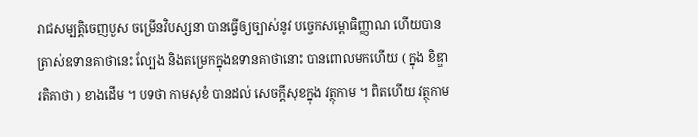រាជសម្បត្តិចេញបួស ចម្រើនវិបស្សនា បានធ្វើឲ្យច្បាស់នូវ បច្ចេកសម្ពោធិញ្ញាណ ហើយបានត្រាស់ឧទានគាថានេះ ល្បែង និងតម្រេកក្នុងឧទានគាថានោះ បានពោលមកហើយ ( ក្នុង ខិឌ្ឌារតិគាថា ) ខាងដើម ។ បទថា កាមសុខំ បានដល់ សេចក្តីសុខក្នុង វត្ថុកាម ។ ពិតហើយ វត្ថុកាម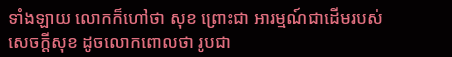ទាំងឡាយ លោកក៏ហៅថា សុខ ព្រោះជា អារម្មណ៍ជាដើមរបស់សេចក្តីសុខ ដូចលោកពោលថា រូបជា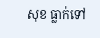សុខ ធ្លាក់ទៅ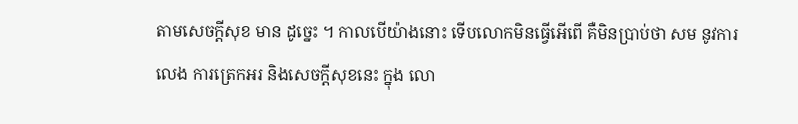តាមសេចក្តីសុខ មាន ដូច្នេះ ។ កាលបើយ៉ាងនោះ ទើបលោកមិនធ្វើអើពើ គឺមិនប្រាប់ថា សម នូវការលេង ការត្រេកអរ និងសេចក្តីសុខនេះ ក្នុង លោ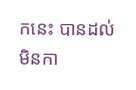កនេះ បានដល់ មិនកា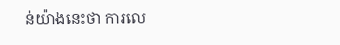ន់យ៉ាងនេះថា ការលេ